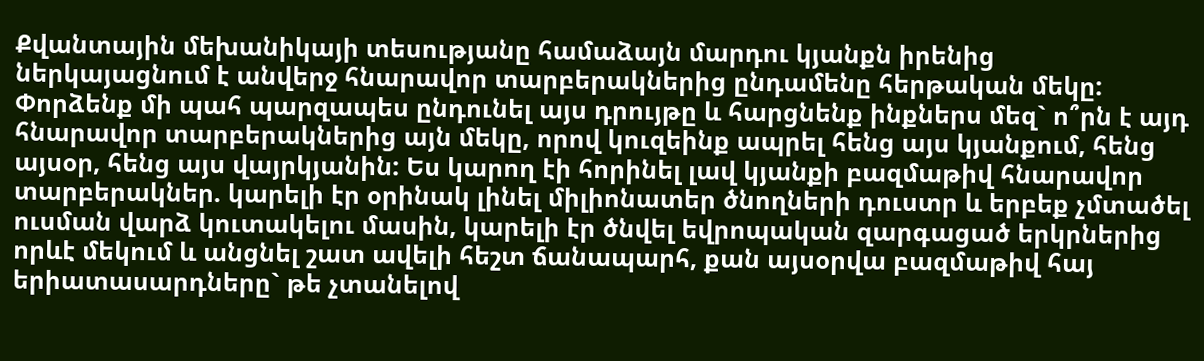Քվանտային մեխանիկայի տեսությանը համաձայն մարդու կյանքն իրենից ներկայացնում է անվերջ հնարավոր տարբերակներից ընդամենը հերթական մեկը: Փորձենք մի պահ պարզապես ընդունել այս դրույթը և հարցնենք ինքներս մեզ` ո՞րն է այդ հնարավոր տարբերակներից այն մեկը, որով կուզեինք ապրել հենց այս կյանքում, հենց այսօր, հենց այս վայրկյանին: Ես կարող էի հորինել լավ կյանքի բազմաթիվ հնարավոր տարբերակներ. կարելի էր օրինակ լինել միլիոնատեր ծնողների դուստր և երբեք չմտածել ուսման վարձ կուտակելու մասին, կարելի էր ծնվել եվրոպական զարգացած երկրներից որևէ մեկում և անցնել շատ ավելի հեշտ ճանապարհ, քան այսօրվա բազմաթիվ հայ երիատասարդները` թե չտանելով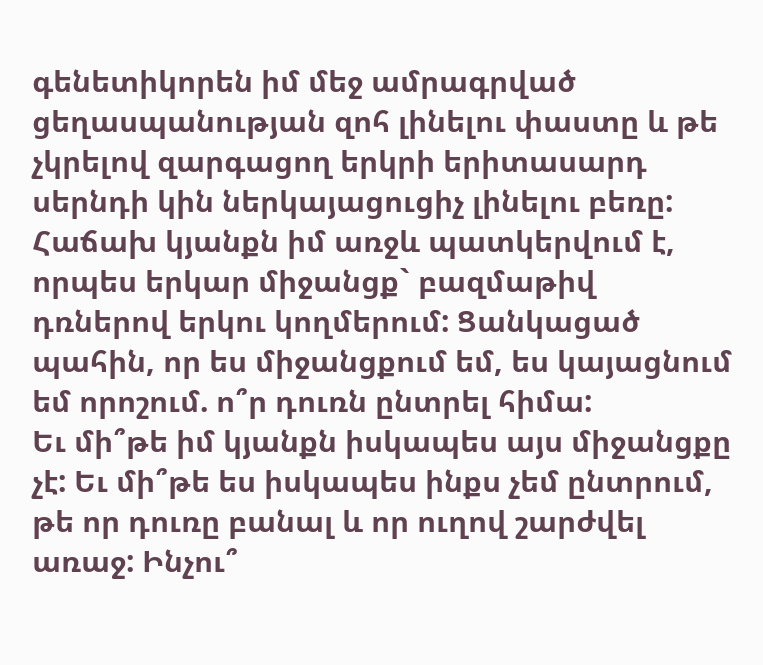գենետիկորեն իմ մեջ ամրագրված ցեղասպանության զոհ լինելու փաստը և թե չկրելով զարգացող երկրի երիտասարդ սերնդի կին ներկայացուցիչ լինելու բեռը:
Հաճախ կյանքն իմ առջև պատկերվում է, որպես երկար միջանցք` բազմաթիվ դռներով երկու կողմերում: Ցանկացած պահին, որ ես միջանցքում եմ, ես կայացնում եմ որոշում. ո՞ր դուռն ընտրել հիմա:
Եւ մի՞թե իմ կյանքն իսկապես այս միջանցքը չէ: Եւ մի՞թե ես իսկապես ինքս չեմ ընտրում, թե որ դուռը բանալ և որ ուղով շարժվել առաջ: Ինչու՞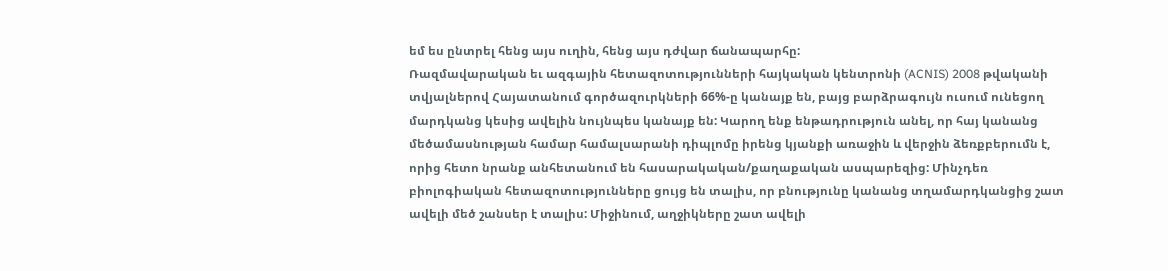եմ ես ընտրել հենց այս ուղին, հենց այս դժվար ճանապարհը:
Ռազմավարական եւ ազգային հետազոտությունների հայկական կենտրոնի (ACNIS) 2008 թվականի տվյալներով Հայատանում գործազուրկների 66%-ը կանայք են, բայց բարձրագույն ուսում ունեցող մարդկանց կեսից ավելին նույնպես կանայք են: Կարող ենք ենթադրություն անել, որ հայ կանանց մեծամասնության համար համալսարանի դիպլոմը իրենց կյանքի առաջին և վերջին ձեռքբերումն է, որից հետո նրանք անհետանում են հասարակական/քաղաքական ասպարեզից: Մինչդեռ բիոլոգիական հետազոտությունները ցույց են տալիս, որ բնությունը կանանց տղամարդկանցից շատ ավելի մեծ շանսեր է տալիս: Միջինում, աղջիկները շատ ավելի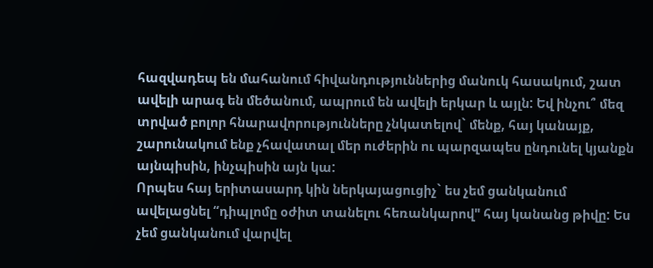հազվադեպ են մահանում հիվանդություններից մանուկ հասակում, շատ ավելի արագ են մեծանում, ապրում են ավելի երկար և այլն: Եվ ինչու՞ մեզ տրված բոլոր հնարավորությունները չնկատելով` մենք, հայ կանայք, շարունակում ենք չհավատալ մեր ուժերին ու պարզապես ընդունել կյանքն այնպիսին, ինչպիսին այն կա:
Որպես հայ երիտասարդ կին ներկայացուցիչ` ես չեմ ցանկանում ավելացնել “դիպլոմը օժիտ տանելու հեռանկարով" հայ կանանց թիվը: Ես չեմ ցանկանում վարվել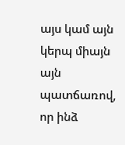այս կամ այն կերպ միայն այն պատճառով, որ ինձ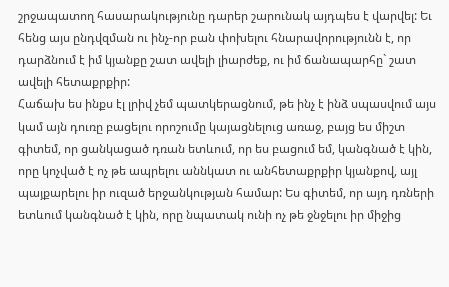շրջապատող հասարակությունը դարեր շարունակ այդպես է վարվել: Եւ հենց այս ընդվզման ու ինչ-որ բան փոխելու հնարավորությունն է, որ դարձնում է իմ կյանքը շատ ավելի լիարժեք, ու իմ ճանապարհը` շատ ավելի հետաքրքիր:
Հաճախ ես ինքս էլ լրիվ չեմ պատկերացնում, թե ինչ է ինձ սպասվում այս կամ այն դուռը բացելու որոշումը կայացնելուց առաջ, բայց ես միշտ գիտեմ, որ ցանկացած դռան ետևում, որ ես բացում եմ, կանգնած է կին, որը կոչված է ոչ թե ապրելու աննկատ ու անհետաքրքիր կյանքով, այլ պայքարելու իր ուզած երջանկության համար: Ես գիտեմ, որ այդ դռների ետևում կանգնած է կին, որը նպատակ ունի ոչ թե ջնջելու իր միջից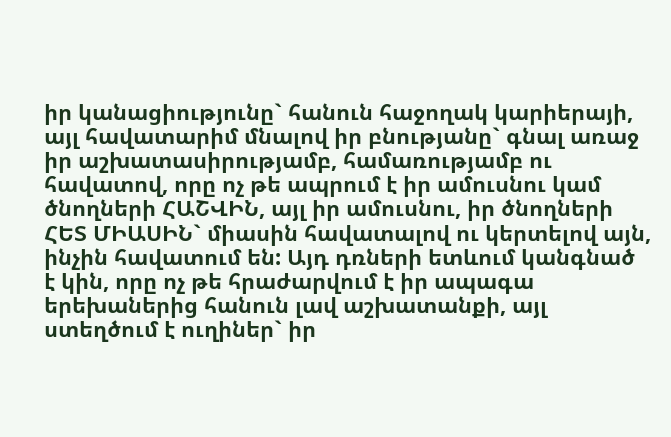իր կանացիությունը` հանուն հաջողակ կարիերայի, այլ հավատարիմ մնալով իր բնությանը` գնալ առաջ իր աշխատասիրությամբ, համառությամբ ու հավատով, որը ոչ թե ապրում է իր ամուսնու կամ ծնողների ՀԱՇՎԻՆ, այլ իր ամուսնու, իր ծնողների ՀԵՏ ՄԻԱՍԻՆ` միասին հավատալով ու կերտելով այն, ինչին հավատում են: Այդ դռների ետևում կանգնած է կին, որը ոչ թե հրաժարվում է իր ապագա երեխաներից հանուն լավ աշխատանքի, այլ ստեղծում է ուղիներ` իր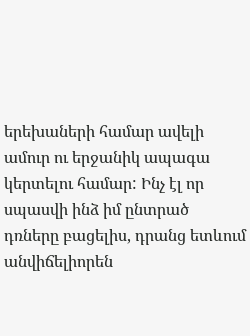երեխաների համար ավելի ամուր ու երջանիկ ապագա կերտելու համար: Ինչ էլ որ սպասվի ինձ իմ ընտրած դռները բացելիս, դրանց ետևում անվիճելիորեն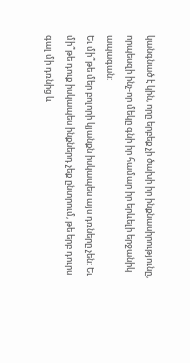կանգնած է կին, որը երբեք չի ծախի իր ինքնասիրությունը, որպեսզի ինչ-որ մեկը գնի իր համար իր երևելի երջանիկ ապագան:
Եւ մի՞թե մեր բոլորի կյանքն իսկապես այս դռները չեն: Եւ մի՞թե դուք իսկապես ինքներդ չեք ընտրում, թե երբ դուրս գալ մի դռնից և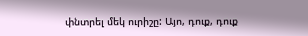փնտրել մեկ ուրիշը: Այո, դուք, դուք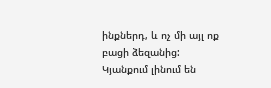ինքներդ, և ոչ մի այլ ոք բացի ձեզանից:
Կյանքում լինում են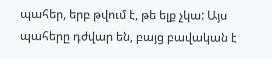պահեր, երբ թվում է, թե ելք չկա: Այս պահերը դժվար են, բայց բավական է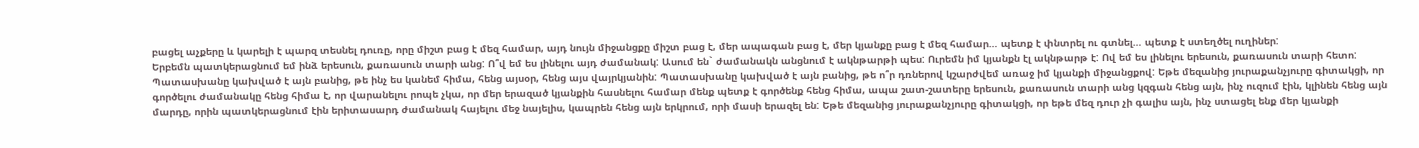բացել աչքերը և կարելի է պարզ տեսնել դուռը, որը միշտ բաց է մեզ համար, այդ նույն միջանցքը միշտ բաց է, մեր ապագան բաց է, մեր կյանքը բաց է մեզ համար… պետք է փնտրել ու գտնել… պետք է ստեղծել ուղիներ:
Երբեմն պատկերացնում եմ ինձ երեսուն, քառասուն տարի անց: Ո՞վ եմ ես լինելու այդ ժամանակ: Ասում են` ժամանակն անցնում է ակնթարթի պես: Ուրեմն իմ կյանքն էլ ակնթարթ է: Ով եմ ես լինելու երեսուն, քառասուն տարի հետո: Պատասխանը կախված է այն բանից, թե ինչ ես կանեմ հիմա, հենց այսօր, հենց այս վայրկյանին: Պատասխանը կախված է այն բանից, թե ո՞ր դռներով կշարժվեմ առաջ իմ կյանքի միջանցքով: Եթե մեզանից յուրաքանչյուրը գիտակցի, որ գործելու ժամանակը հենց հիմա է, որ վարանելու րոպե չկա, որ մեր երազած կյանքին հասնելու համար մենք պետք է գործենք հենց հիմա, ապա շատ-շատերը երեսուն, քառասուն տարի անց կզգան հենց այն, ինչ ուզում էին, կլինեն հենց այն մարդը, որին պատկերացնում էին երիտասարդ ժամանակ հայելու մեջ նայելիս, կապրեն հենց այն երկրում, որի մասի երազել են: Եթե մեզանից յուրաքանչյուրը գիտակցի, որ եթե մեզ դուր չի գալիս այն, ինչ ստացել ենք մեր կյանքի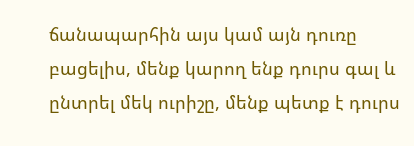ճանապարհին այս կամ այն դուռը բացելիս, մենք կարող ենք դուրս գալ և ընտրել մեկ ուրիշը, մենք պետք է դուրս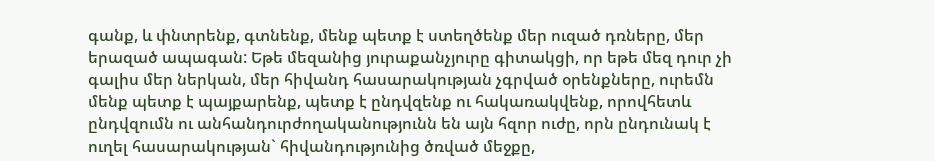գանք, և փնտրենք, գտնենք, մենք պետք է ստեղծենք մեր ուզած դռները, մեր երազած ապագան: Եթե մեզանից յուրաքանչյուրը գիտակցի, որ եթե մեզ դուր չի գալիս մեր ներկան, մեր հիվանդ հասարակության չգրված օրենքները, ուրեմն մենք պետք է պայքարենք, պետք է ընդվզենք ու հակառակվենք, որովհետև ընդվզումն ու անհանդուրժողականությունն են այն հզոր ուժը, որն ընդունակ է ուղել հասարակության` հիվանդությունից ծռված մեջքը,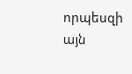որպեսզի այն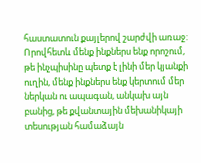հաստատուն քայլերով շարժվի առաջ: Որովհետև մենք ինքներս ենք որոշում, թե ինչպիսինը պետք է լինի մեր կյանքի ուղին, մենք ինքներս ենք կերտում մեր ներկան ու ապագան, անկախ այն բանից, թե քվանտային մեխանիկայի տեսության համաձայն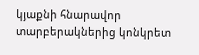կյաքնի հնարավոր տարբերակներից կոնկրետ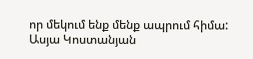որ մեկում ենք մենք ապրում հիմա:
Ասյա Կոստանյան